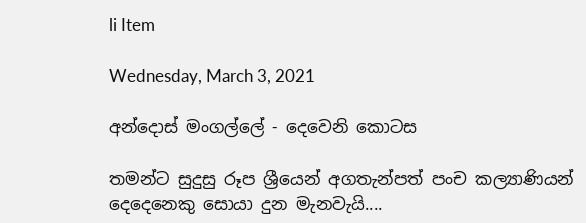li Item

Wednesday, March 3, 2021

අන්දොස් මංගල්ලේ - දෙවෙනි කොටස

තමන්ට සුදුසු රූප ශ්‍රීයෙන් අගතැන්පත් පංච කල්‍යාණියන් දෙදෙනෙකු සොයා දුන මැනවැයි....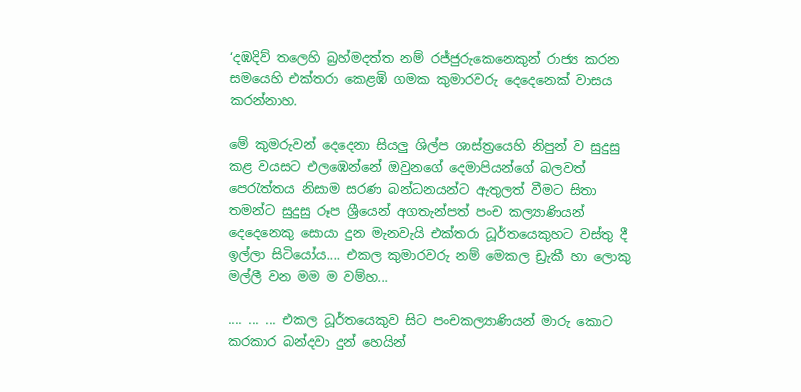‘දඹදිව් තලෙහි බ්‍රහ්මදත්ත නම් රජ්ජුරුකෙනෙකුන් රාජ්‍ය කරන සමයෙහි එක්තරා කෙළඹි ගමක කුමාරවරු දෙදෙනෙක් වාසය කරන්නාහ.

මේ කුමරුවන් දෙදෙනා සියලු ශිල්ප ශාස්ත්‍රයෙහි නිපුන් ව සුදුසු කළ වයසට එලඹෙන්නේ ඔවුනගේ දෙමාපියන්ගේ බලවත් පෙරැත්තය නිසාම සරණ බන්ධනයන්ට ඇතුලත් වීමට සිතා තමන්ට සුදුසු රූප ශ්‍රීයෙන් අගතැන්පත් පංච කල්‍යාණියන් දෙදෙනෙකු සොයා දුන මැනවැයි එක්තරා ධූර්තයෙකුහට වස්තු දී ඉල්ලා සිටියෝය.... එකල කුමාරවරු නම් මෙකල ඩ්‍රැකී හා ලොකු මල්ලී වන මම ම වම්හ...

.... ... ... එකල ධූර්තයෙකුව සිට පංචකල්‍යාණියන් මාරු කොට කරකාර බන්දවා දුන් හෙයින්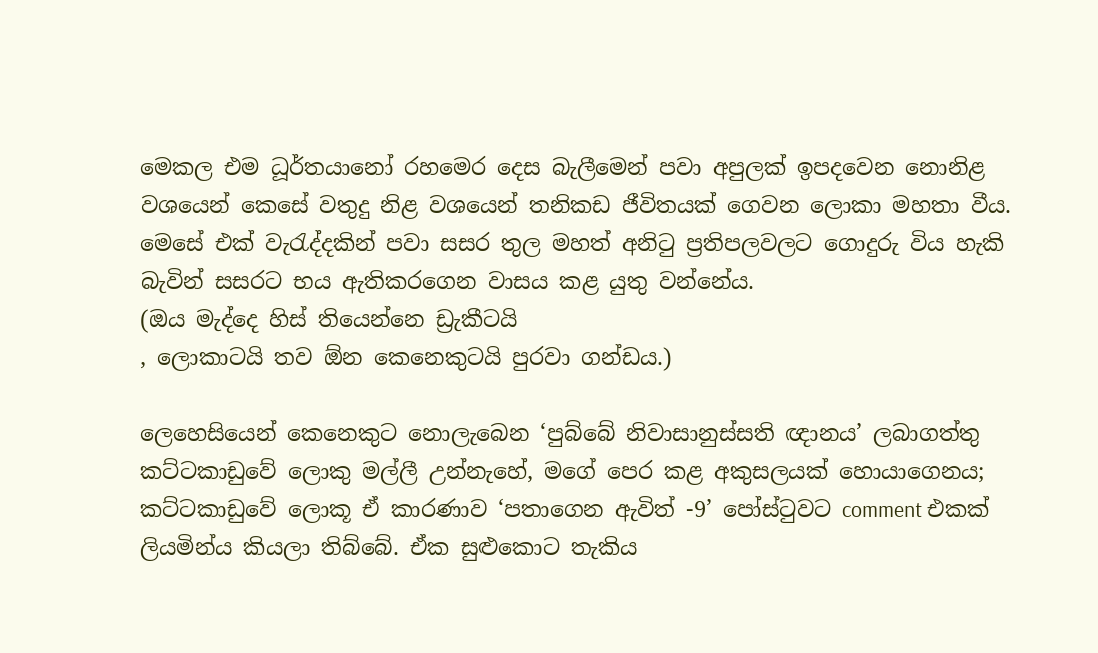මෙකල එම ධූර්තයානෝ රහමෙර දෙස බැලීමෙන් පවා අපුලක් ඉපදවෙන නොනිළ වශයෙන් කෙසේ වතුදු නිළ වශයෙන් තනිකඩ ජීවිතයක් ගෙවන ලොකා මහතා වීය.
මෙසේ එක් වැරැද්දකින් පවා සසර තුල මහත් අනිටු ප්‍රතිපලවලට ගොදුරු විය හැකි බැවින් සසරට භය ඇතිකරගෙන වාසය කළ යුතු වන්නේය.
(ඔය මැද්දෙ හිස් තියෙන්නෙ ඩ්‍රැකීටයි
, ලොකාටයි තව ඕන කෙනෙකුටයි පුරවා ගන්ඩය.)

ලෙහෙසියෙන් කෙනෙකුට නොලැබෙන ‘පුබ්බේ නිවාසානුස්සති ඥානය’ ලබාගත්තු කට්ටකාඩුවේ ලොකු මල්ලී උන්නැහේ, මගේ පෙර කළ අකුසලයක් හොයාගෙනය; කට්ටකාඩුවේ ලොකූ ඒ කාරණාව ‘පතාගෙන ඇවිත් -9’ පෝස්ටුවට comment එකක් ලියමින්ය කියලා තිබ්බේ. ඒක සුළුකොට තැකිය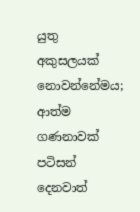යුතු අකුසලයක් නොවන්නේමය; ආත්ම ගණනාවක් පටිසන් දෙනවාත්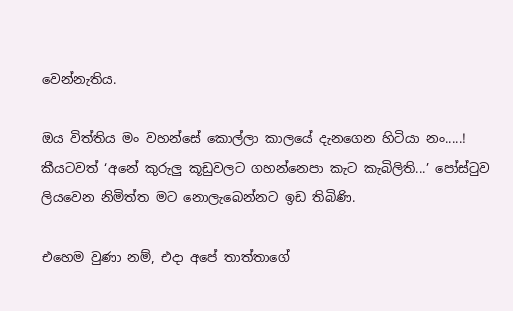වෙන්නැතිය.

ඔය විත්තිය මං වහන්සේ කොල්ලා කාලයේ දැනගෙන හිටියා නං.....! කීයටවත් ‘අනේ කුරුලු කූඩුවලට ගහන්නෙපා කැට කැබිලිති...’ පෝස්ටුව ලියවෙන නිමිත්ත මට නොලැබෙන්නට ඉඩ තිබිණි.

එහෙම වුණා නම්, එදා අපේ තාත්තාගේ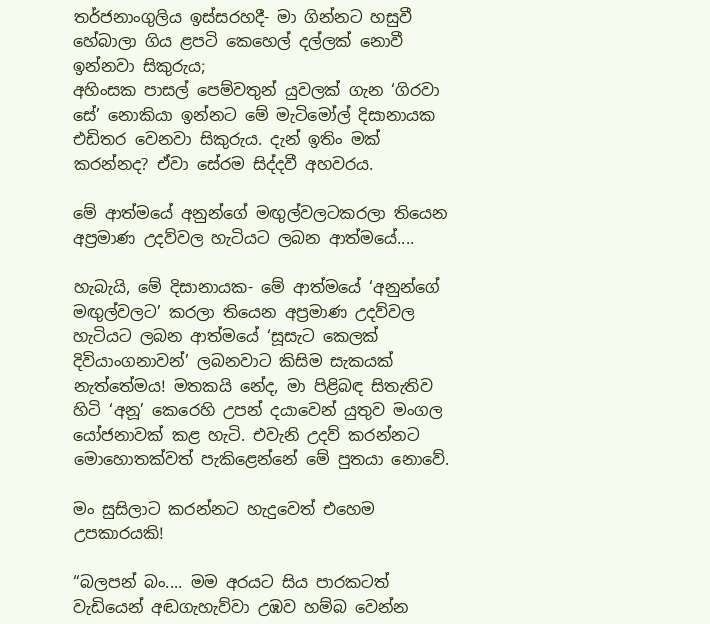තර්ජනාංගුලිය ඉස්සරහදී- මා ගින්නට හසුවී හේබාලා ගිය ළපටි කෙහෙල් දල්ලක් නොවී ඉන්නවා සිකුරුය;
අහිංසක පාසල් පෙම්වතුන් යුවලක් ගැන ‘ගිරවා සේ’ නොකියා ඉන්නට මේ මැටිමෝල් දිසානායක එඩිතර වෙනවා සිකුරුය. දැන් ඉතිං මක් කරන්නද? ඒවා සේරම සිද්දවී අහවරය.

මේ ආත්මයේ අනුන්ගේ මඟුල්වලටකරලා තියෙන අප්‍රමාණ උදව්වල හැටියට ලබන ආත්මයේ....

හැබැයි, මේ දිසානායක- මේ ආත්මයේ ‘අනුන්ගේ මඟුල්වලට’ කරලා තියෙන අප්‍රමාණ උදව්වල හැටියට ලබන ආත්මයේ ‘සූසැට කෙලක් දිවියාංගනාවන්’ ලබනවාට කිසිම සැකයක් නැත්තේමය! මතකයි නේද, මා පිළිබඳ සිතැතිව හිටි ‘අනූ’ කෙරෙහි උපන් දයාවෙන් යුතුව මංගල යෝජනාවක් කළ හැටි. එවැනි උදව් කරන්නට මොහොතක්වත් පැකිළෙන්නේ මේ පුතයා නොවේ.

මං සුසිලාට කරන්නට හැදුවෙත් එහෙම උපකාරයකි!

“බලපන් බං.... මම අරයට සිය පාරකටත් වැඩියෙන් අඬගැහැව්වා උඹව හම්බ වෙන්න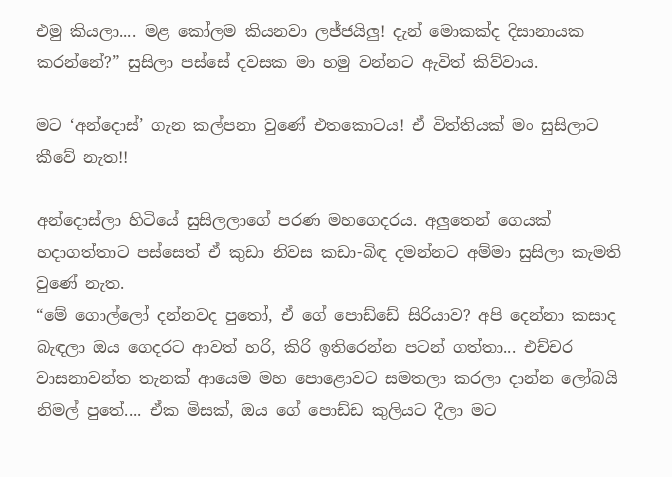එමු කියලා.... මළ කෝලම කියනවා ලජ්ජයිලු! දැන් මොකක්ද දිසානායක කරන්නේ?” සුසිලා පස්සේ දවසක මා හමු වන්නට ඇවිත් කිව්වාය.

මට ‘අන්දොස්’ ගැන කල්පනා වුණේ එතකොටය! ඒ විත්තියක් මං සුසිලාට කීවේ නැත!!

අන්දොස්ලා හිටියේ සුසිලලාගේ පරණ මහගෙදරය. අලුතෙන් ගෙයක් හදාගත්තාට පස්සෙත් ඒ කුඩා නිවස කඩා-බිඳ දමන්නට අම්මා සුසිලා කැමති වුණේ නැත.
“මේ ගොල්ලෝ දන්නවද පුතෝ, ඒ ගේ පොඩ්ඩේ සිරියාව? අපි දෙන්නා කසාද බැඳලා ඔය ගෙදරට ආවත් හරි, කිරි ඉතිරෙන්න පටන් ගත්තා... එච්චර වාසනාවන්ත තැනක් ආයෙම මහ පොළොවට සමතලා කරලා දාන්න ලෝබයි නිමල් පුතේ.... ඒක මිසක්, ඔය ගේ පොඩ්ඩ කුලියට දීලා මට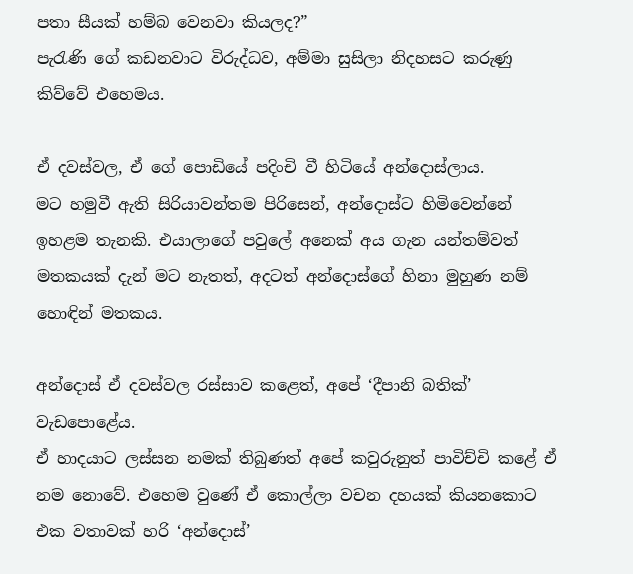පතා සීයක් හම්බ වෙනවා කියලද?”
පැරැණි ගේ කඩනවාට විරුද්ධව, අම්මා සුසිලා නිදහසට කරුණු කිව්වේ එහෙමය.

ඒ දවස්වල, ඒ ගේ පොඩියේ පදිංචි වී හිටියේ අන්දොස්ලාය.
මට හමුවී ඇති සිරියාවන්තම පිරිසෙන්, අන්දොස්ට හිමිවෙන්නේ ඉහළම තැනකි. එයාලාගේ පවුලේ අනෙක් අය ගැන යන්තම්වත් මතකයක් දැන් මට නැතත්, අදටත් අන්දොස්ගේ හිනා මුහුණ නම් හොඳින් මතකය.

අන්දොස් ඒ දවස්වල රස්සාව කළෙත්, අපේ ‘දීපානි බතික්’ වැඩපොළේය.
ඒ හාදයාට ලස්සන නමක් තිබුණත් අපේ කවුරුනුත් පාවිච්චි කළේ ඒ නම නොවේ. එහෙම වුණේ ඒ කොල්ලා වචන දහයක් කියනකොට එක වතාවක් හරි ‘අන්දොස්’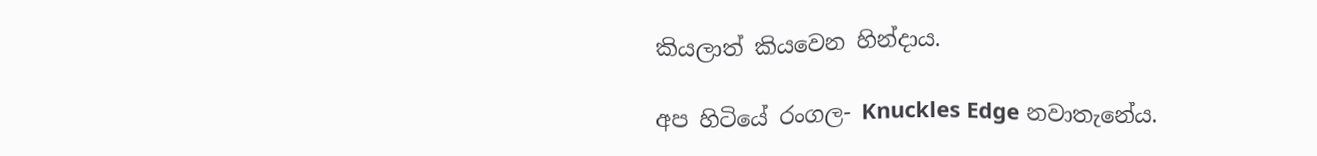කියලාත් කියවෙන හින්දාය.

අප හිටියේ රංගල- Knuckles Edge නවාතැනේය.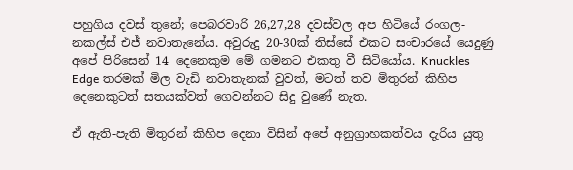පහුගිය දවස් තුනේ; පෙබරවාරි 26,27,28 දවස්වල අප හිටියේ රංගල- නකල්ස් එජ් නවාතැනේය. අවුරුදු 20-30ක් තිස්සේ එකට සංචාරයේ යෙදුණු අපේ පිරිසෙන් 14 දෙනෙකුම මේ ගමනට එකතු වී සිටියෝය. Knuckles Edge තරමක් මිල වැඩි නවාතැනක් වුවත්, මටත් තව මිතුරන් කිහිප දෙනෙකුටත් සතයක්වත් ගෙවන්නට සිදු වුණේ නැත.

ඒ ඇති-පැති මිතුරන් කිහිප දෙනා විසින් අපේ අනුග්‍රාහකත්වය දැරිය යුතු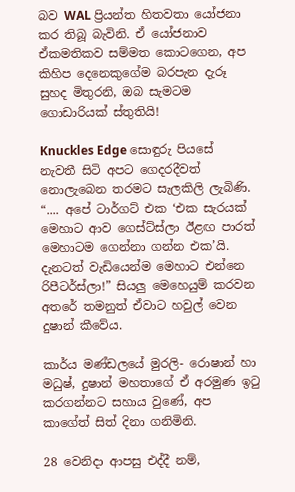බව WAL ප්‍රියන්ත හිතවතා යෝජනා කර තිබූ බැවිනි. ඒ යෝජනාව ඒකමතිකව සම්මත කොටගෙන, අප කිහිප දෙනෙකුගේම බරපැන දැරූ සුහද මිතුරනි, ඔබ සැමටම ගොඩාරියක් ස්තුතියි!

Knuckles Edge සොඳුරු පියසේ නැවතී සිටි අපට ගෙදරදීවත් නොලැබෙන තරමට සැලකිලි ලැබිණි. “.... අපේ ටාර්ගට් එක ‘එක සැරයක් මෙහාට ආව ගෙස්ට්ස්ලා ඊළඟ පාරත් මෙහාටම ගෙන්නා ගන්න එක’යි. දැනටත් වැඩියෙන්ම මෙහාට එන්නෙ රිපීටර්ස්ලා!” සියලු මෙහෙයුම් කරවන අතරේ තමනුත් ඒවාට හවුල් වෙන දුෂාන් කීවේය.

කාර්ය මණ්ඩලයේ මුරලි- රොෂාන් හා මධුෂ්, දුෂාන් මහතාගේ ඒ අරමුණ ඉටු කරගන්නට සහාය වුණේ, අප කාගේත් සිත් දිනා ගනිමිනි.

28 වෙනිදා ආපසු එද්දී නම්,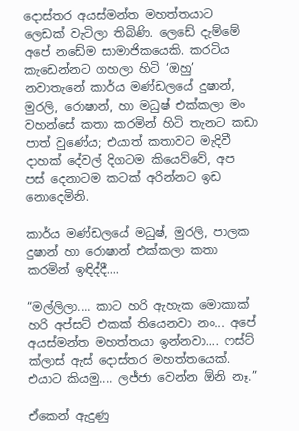දොස්තර අයස්මන්ත මහත්තයාට ලෙඩක් වැටිලා තිබිණි. ලෙඩේ දැම්මේ අපේ නඩේම සාමාජිකයෙකි. කරටිය කැඩෙන්නට ගහලා හිටි ‘ඔහු’ නවාතැනේ කාර්ය මණ්ඩලයේ දුෂාන්, මුරලි, රොෂාන්, හා මධුෂ් එක්කලා මං වහන්සේ කතා කරමින් හිටි තැනට කඩා පාත් වුණේය; එයාත් කතාවට මැදිවී දාහක් දේවල් දිගටම කියෙව්වේ, අප පස් දෙනාටම කටක් අරින්නට ඉඩ නොදෙමිනි.

කාර්ය මණ්ඩලයේ මධුෂ්, මුරලි, පාලක දුෂාන් හා රොෂාන් එක්කලා කතා කරමින් ඉඳිද්දී....

“මල්ලිලා.... කාට හරි ඇහැක මොකාක් හරි අප්සට් එකක් තියෙනවා නං... අපේ අයස්මන්ත මහත්තයා ඉන්නවා.... ෆස්ට් ක්ලාස් ඇස් දොස්තර මහත්තයෙක්. එයාට කියමු.... ලජ්ජා වෙන්න ඕනි නෑ.”

ඒකෙන් ඇදුණු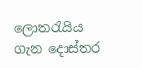ලොතරැයිය ගැන දොස්තර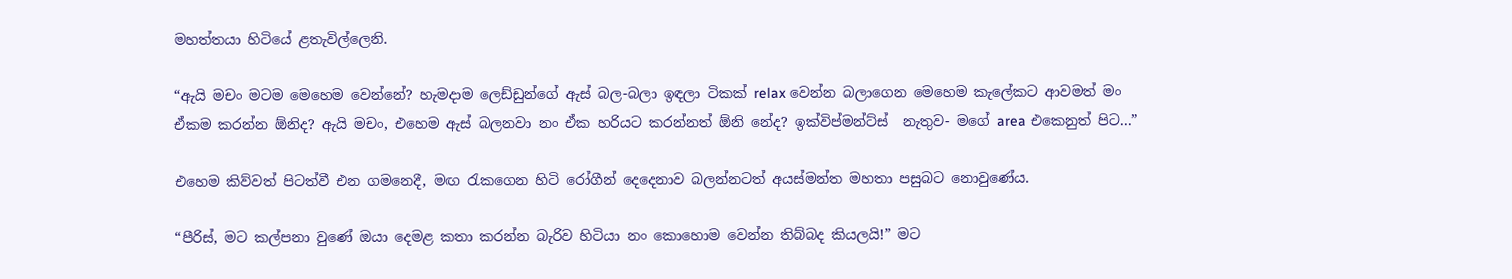මහත්තයා හිටියේ ළතැවිල්ලෙනි.

“ඇයි මචං මටම මෙහෙම වෙන්නේ? හැමදාම ලෙඩ්ඩුන්ගේ ඇස් බල-බලා ඉඳලා ටිකක් relax වෙන්න බලාගෙන මෙහෙම කැලේකට ආවමත් මං ඒකම කරන්න ඕනිද? ඇයි මචං, එහෙම ඇස් බලනවා නං ඒක හරියට කරන්නත් ඕනි නේද? ඉක්විප්මන්ට්ස්  නැතුව- මගේ area එකෙනුත් පිට...”

එහෙම කිව්වත් පිටත්වී එන ගමනෙදී, මඟ රැකගෙන හිටි රෝගීන් දෙදෙනාව බලන්නටත් අයස්මන්ත මහතා පසුබට නොවුණේය.

“පීරිස්, මට කල්පනා වුණේ ඔයා දෙමළ කතා කරන්න බැරිව හිටියා නං කොහොම වෙන්න තිබ්බද කියලයි!” මට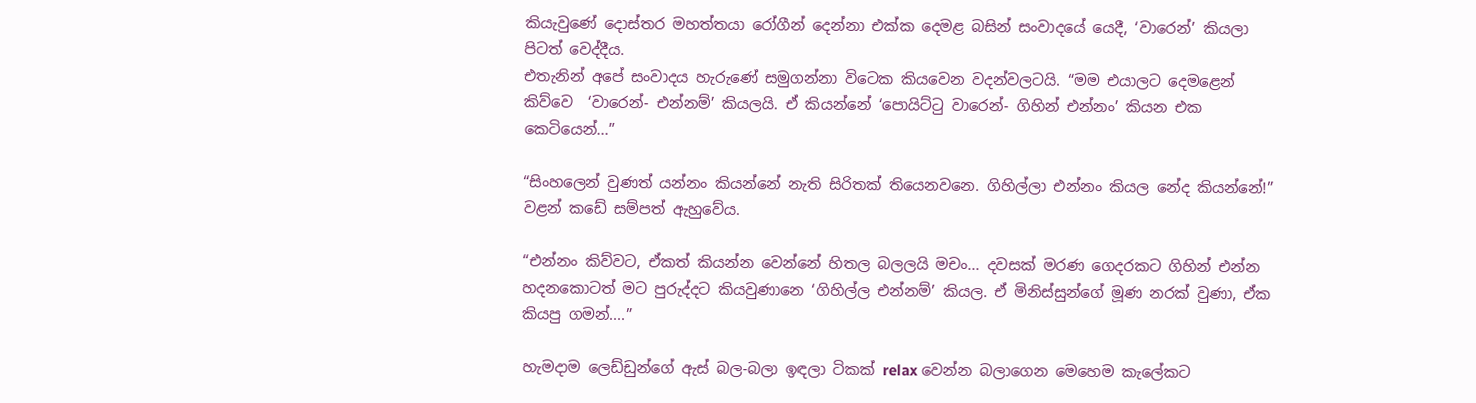කියැවුණේ දොස්තර මහත්තයා රෝගීන් දෙන්නා එක්ක දෙමළ බසින් සංවාදයේ යෙදී, ‘වාරෙන්’ කියලා පිටත් වෙද්දීය.
එතැනින් අපේ සංවාදය හැරුණේ සමුගන්නා විටෙක කියවෙන වදන්වලටයි. “මම එයාලට දෙමළෙන් කිව්වෙ  ‘වාරෙන්- එන්නම්’ කියලයි. ඒ කියන්නේ ‘පොයිට්ටු වාරෙන්- ගිහින් එන්නං’ කියන එක කෙටියෙන්...”

“සිංහලෙන් වුණත් යන්නං කියන්නේ නැති සිරිතක් තියෙනවනෙ. ගිහිල්ලා එන්නං කියල නේද කියන්නේ!” වළන් කඩේ සම්පත් ඇහුවේය.

“එන්නං කිව්වට, ඒකත් කියන්න වෙන්නේ හිතල බලලයි මචං... දවසක් මරණ ගෙදරකට ගිහින් එන්න හදනකොටත් මට පුරුද්දට කියවුණානෙ ‘ගිහිල්ල එන්නම්’ කියල. ඒ මිනිස්සුන්ගේ මූණ නරක් වුණා, ඒක කියපු ගමන්....”

හැමදාම ලෙඩ්ඩුන්ගේ ඇස් බල-බලා ඉඳලා ටිකක් relax වෙන්න බලාගෙන මෙහෙම කැලේකට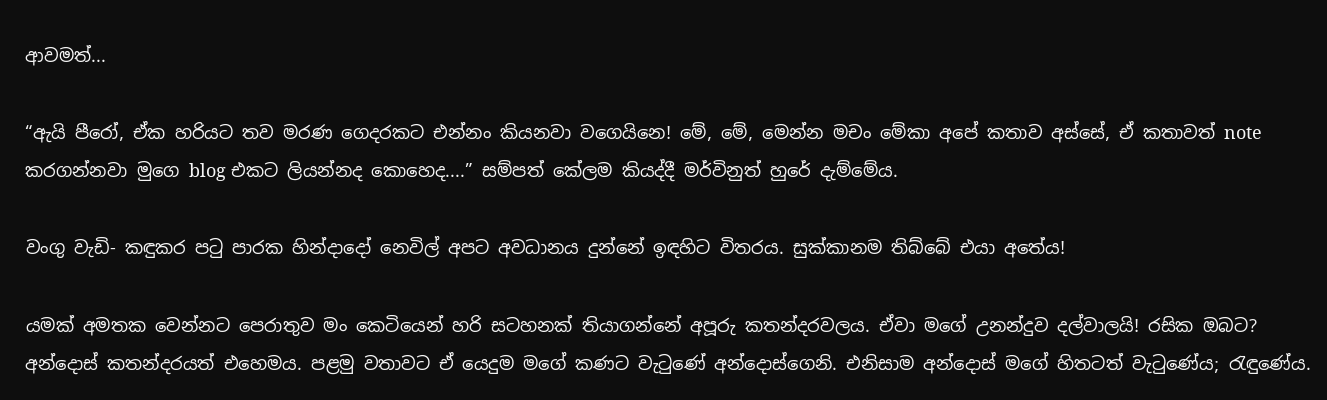ආවමත්...

“ඇයි පීරෝ, ඒක හරියට තව මරණ ගෙදරකට එන්නං කියනවා වගෙයිනෙ! මේ, මේ, මෙන්න මචං මේකා අපේ කතාව අස්සේ, ඒ කතාවත් note කරගන්නවා මුගෙ blog එකට ලියන්නද කොහෙද....” සම්පත් කේලම කියද්දී මර්විනුත් හුරේ දැම්මේය.

වංගු වැඩි- කඳුකර පටු පාරක හින්දාදෝ නෙවිල් අපට අවධානය දුන්නේ ඉඳහිට විතරය. සුක්කානම තිබ්බේ එයා අතේය!

යමක් අමතක වෙන්නට පෙරාතුව මං කෙටියෙන් හරි සටහනක් තියාගන්නේ අපූරු කතන්දරවලය. ඒවා මගේ උනන්දුව දල්වාලයි! රසික ඔබට?
අන්දොස් කතන්දරයත් එහෙමය. පළමු වතාවට ඒ යෙදුම මගේ කණට වැටුණේ අන්දොස්ගෙනි. එනිසාම අන්දොස් මගේ හිතටත් වැටුණේය; රැඳුණේය.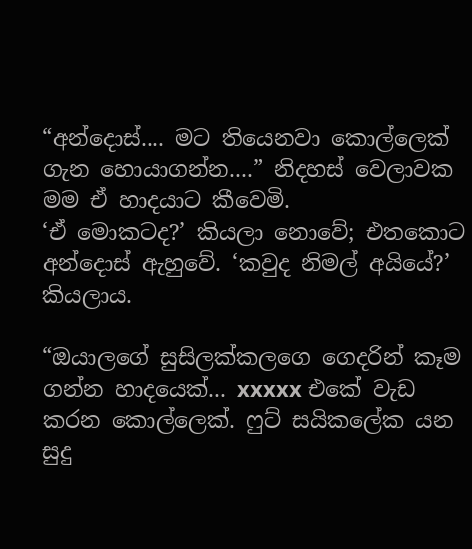“අන්දොස්.... මට තියෙනවා කොල්ලෙක් ගැන හොයාගන්න....” නිදහස් වෙලාවක මම ඒ හාදයාට කීවෙමි.
‘ඒ මොකටද?’ කියලා නොවේ; එතකොට අන්දොස් ඇහුවේ. ‘කවුද නිමල් අයියේ?’ කියලාය.

“ඔයාලගේ සුසිලක්කලගෙ ගෙදරින් කෑම ගන්න හාදයෙක්... xxxxx එකේ වැඩ කරන කොල්ලෙක්. ෆුට් සයිකලේක යන සුදු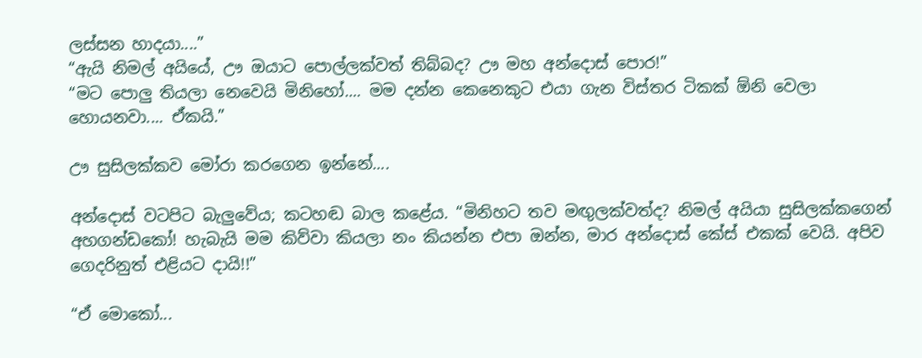ලස්සන හාදයා....”
“ඇයි නිමල් අයියේ, ඌ ඔයාට පොල්ලක්වත් තිබ්බද? ඌ මහ අන්දොස් පොර!”
“මට පොලු තියලා නෙවෙයි මිනිහෝ.... මම දන්න කෙනෙකුට එයා ගැන විස්තර ටිකක් ඕනි වෙලා හොයනවා.... ඒකයි.”

ඌ සුසිලක්කව මෝරා කරගෙන ඉන්නේ....

අන්දොස් වටපිට බැලුවේය; කටහඬ බාල කළේය. “මිනිහට තව මඟුලක්වත්ද? නිමල් අයියා සුසිලක්කගෙන් අහගන්ඩකෝ! හැබැයි මම කිව්වා කියලා නං කියන්න එපා ඔන්න, මාර අන්දොස් කේස් එකක් වෙයි. අපිව ගෙදරිනුත් එළියට දායි!!”

“ඒ මොකෝ...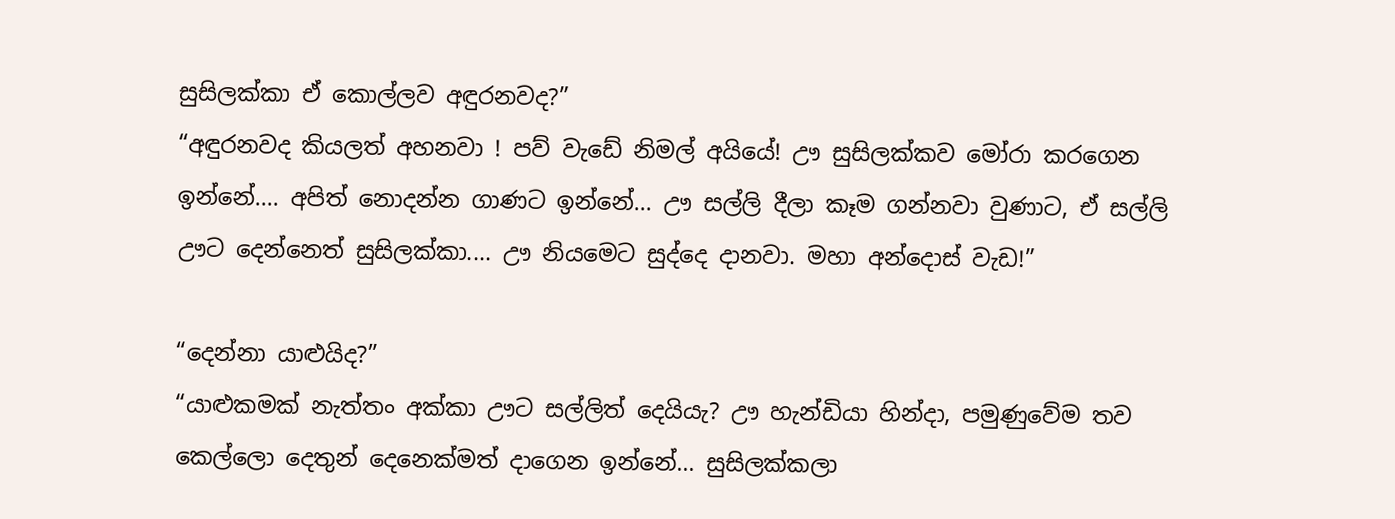සුසිලක්කා ඒ කොල්ලව අඳුරනවද?”
“අඳුරනවද කියලත් අහනවා ! පව් වැඩේ නිමල් අයියේ! ඌ සුසිලක්කව මෝරා කරගෙන ඉන්නේ.... අපිත් නොදන්න ගාණට ඉන්නේ... ඌ සල්ලි දීලා කෑම ගන්නවා වුණාට, ඒ සල්ලි ඌට දෙන්නෙත් සුසිලක්කා.... ඌ නියමෙට සුද්දෙ දානවා. මහා අන්දොස් වැඩ!”

“දෙන්නා යාළුයිද?”
“යාළුකමක් නැත්තං අක්කා ඌට සල්ලිත් දෙයියැ? ඌ හැන්ඩියා හින්දා, පමුණුවේම තව කෙල්ලො දෙතුන් දෙනෙක්මත් දාගෙන ඉන්නේ... සුසිලක්කලා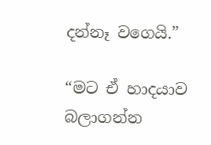දන්නෑ වගෙයි.”

“මට ඒ හාදයාව බලාගන්න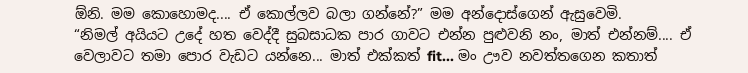ඕනි. මම කොහොමද.... ඒ කොල්ලව බලා ගන්නේ?” මම අන්දොස්ගෙන් ඇසුවෙමි.
“නිමල් අයියට උදේ හත වෙද්දී සුබසාධක පාර ගාවට එන්න පුළුවනි නං, මාත් එන්නම්.... ඒ වෙලාවට තමා පොර වැඩට යන්නෙ... මාත් එක්කත් fit... මං ඌව නවත්තගෙන කතාත්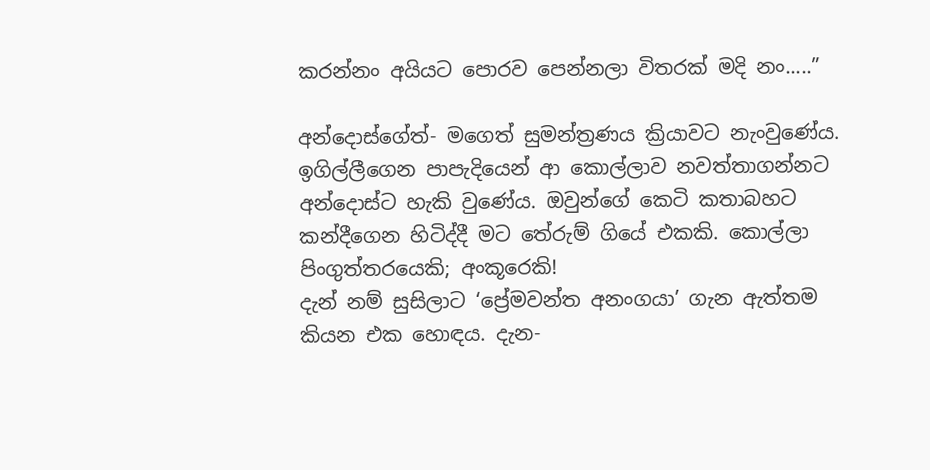කරන්නං අයියට පොරව පෙන්නලා විතරක් මදි නං.....”

අන්දොස්ගේත්- මගෙත් සුමන්ත්‍රණය ක්‍රියාවට නැංවුණේය.
ඉගිල්ලීගෙන පාපැදියෙන් ආ කොල්ලාව නවත්තාගන්නට අන්දොස්ට හැකි වුණේය. ඔවුන්ගේ කෙටි කතාබහට කන්දීගෙන හිටිද්දී මට තේරුම් ගියේ එකකි. කොල්ලා පිංගුත්තරයෙකි; අංකූරෙකි!
දැන් නම් සුසිලාට ‘ප්‍රේමවන්ත අනංගයා’ ගැන ඇත්තම කියන එක හොඳය. දැන-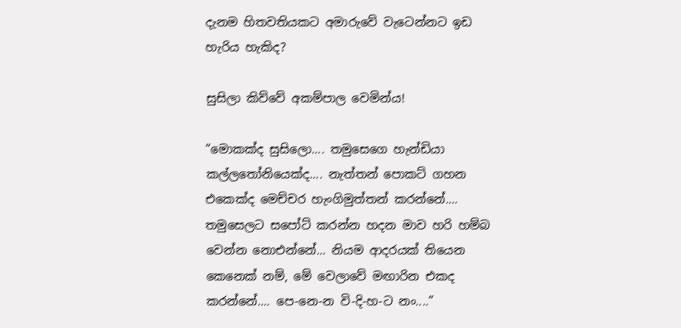දැනම හිතවතියකට අමාරුවේ වැටෙන්නට ඉඩ හැරිය හැකිද?

සුසිලා කිව්වේ අකම්පාල වෙමින්ය!

“මොකක්ද සුසිලො.... තමුසෙගෙ හැන්ඩියා කල්ලතෝනියෙක්ද.... නැත්තන් පොකට් ගහන එකෙක්ද මෙච්චර හැංගිමුත්තන් කරන්නේ.... තමුසෙලට සපෝට් කරන්න හදන මාව හරි හම්බ වෙන්න නොඑන්නේ... නියම ආදරයක් තියෙන කෙනෙක් නම්, මේ වෙලාවේ මඟාරින එකද කරන්නේ.... පෙ-නෙ-න වි-දි-හ-ට නං....”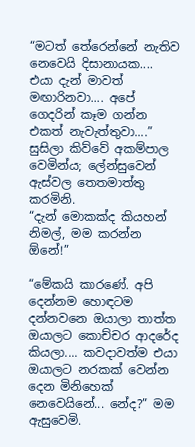“මටත් තේරෙන්නේ නැතිව නෙවෙයි දිසානායක.... එයා දැන් මාවත් මඟාරිනවා.... අපේ ගෙදරින් කෑම ගන්න එකත් නැවැත්තුවා....” සුසිලා කිව්වේ අකම්පාල වෙමින්ය; ලේන්සුවෙන් ඇස්වල තෙතමාත්තු කරමිනි.
“දැන් මොකක්ද කියහන් නිමල්, මම කරන්න ඕනේ!”

“මේකයි කාරණේ. අපි දෙන්නම හොඳටම දන්නවනෙ ඔයාලා තාත්ත ඔයාලට කොච්චර ආදරේද කියලා.... කවදාවත්ම එයා ඔයාලට නරකක් වෙන්න දෙන මිනිහෙක් නෙවෙයිනේ... නේද?” මම ඇසුවෙමි.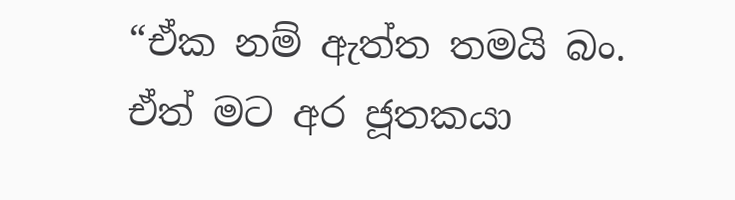“ඒක නම් ඇත්ත තමයි බං. ඒත් මට අර ජූතකයා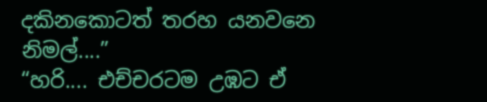දකිනකොටත් තරහ යනවනෙ නිමල්....”
“හරි.... එච්චරටම උඹට ඒ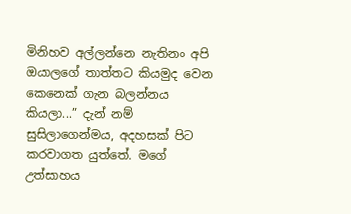මිනිහව අල්ලන්නෙ නැතිනං අපි ඔයාලගේ තාත්තට කියමුද වෙන කෙනෙක් ගැන බලන්නය කියලා...” දැන් නම් සුසිලාගෙන්මය, අදහසක් පිට කරවාගත යුත්තේ. මගේ උත්සාහය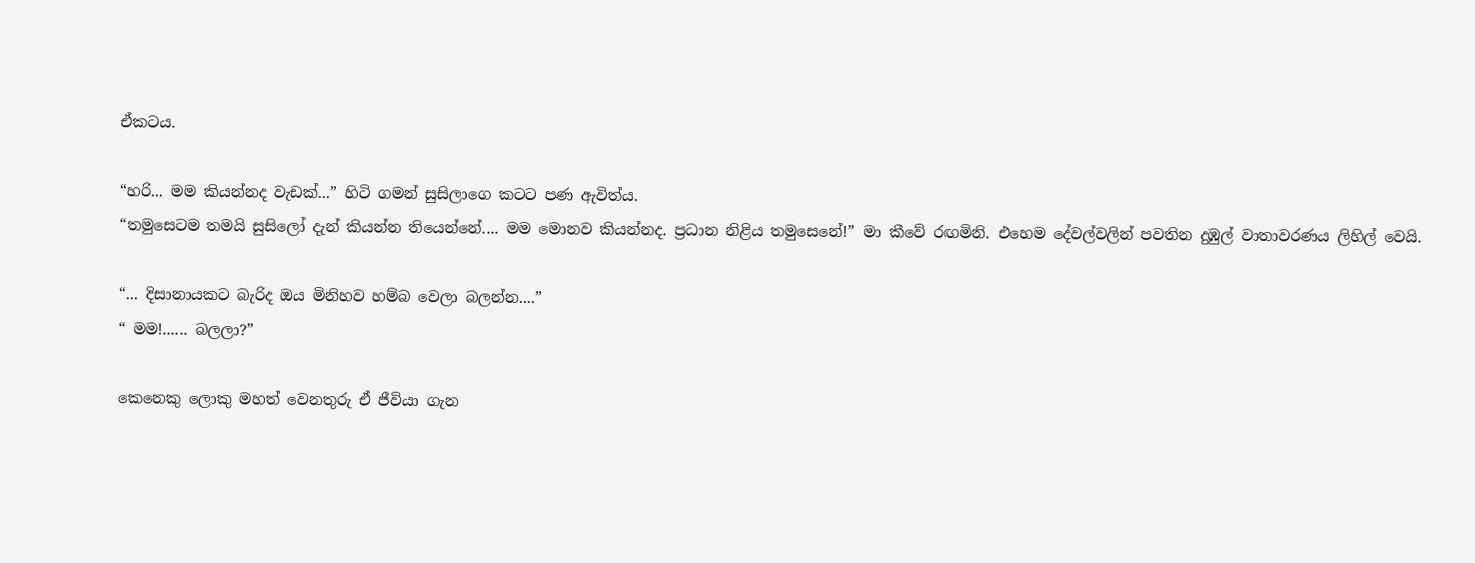ඒකටය.

“හරි... මම කියන්නද වැඩක්...” හිටි ගමන් සුසිලාගෙ කටට පණ ඇවිත්ය.
“තමුසෙටම තමයි සුසිලෝ දැන් කියන්න තියෙන්නේ.... මම මොනව කියන්නද. ප්‍රධාන නිළිය තමුසෙනේ!” මා කීවේ රඟමිනි. එහෙම දේවල්වලින් පවතින දුඹුල් වාතාවරණය ලිහිල් වෙයි.

“... දිසානායකට බැරිද ඔය මිනිහව හම්බ වෙලා බලන්න....”
“ මම!...... බලලා?”

කෙනෙකු ලොකු මහත් වෙනතුරු ඒ ජීවියා ගැන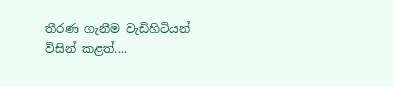තීරණ ගැනීම වැඩිහිටියන් විසින් කළත්....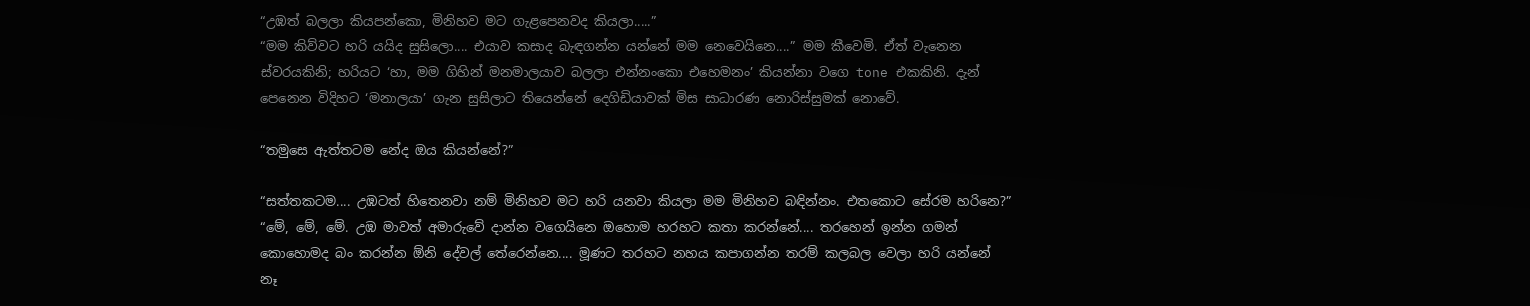“උඹත් බලලා කියපන්කො, මිනිහව මට ගැළපෙනවද කියලා.....”
“මම කිව්වට හරි යයිද සුසිලො.... එයාව කසාද බැඳගන්න යන්නේ මම නෙවෙයිනෙ....” මම කීවෙමි. ඒත් වැනෙන ස්වරයකිනි; හරියට ‘හා, මම ගිහින් මනමාලයාව බලලා එන්නංකො එහෙමනං’ කියන්නා වගෙ tone එකකිනි. දැන් පෙනෙන විදිහට ‘මනාලයා’ ගැන සුසිලාට තියෙන්නේ දෙගිඩියාවක් මිස සාධාරණ නොරිස්සුමක් නොවේ.

“තමුසෙ ඇත්තටම නේද ඔය කියන්නේ?”

“සත්තකටම.... උඹටත් හිතෙනවා නම් මිනිහව මට හරි යනවා කියලා මම මිනිහව බඳින්නං. එතකොට සේරම හරිනෙ?”
“මේ, මේ, මේ. උඹ මාවත් අමාරුවේ දාන්න වගෙයිනෙ ඔහොම හරහට කතා කරන්නේ.... තරහෙන් ඉන්න ගමන් කොහොමද බං කරන්න ඕනි දේවල් තේරෙන්නෙ.... මූණට තරහට නහය කපාගන්න තරම් කලබල වෙලා හරි යන්නේ නෑ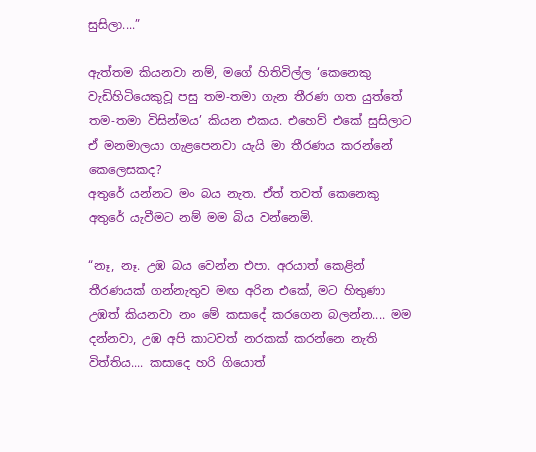සුසිලා....”

ඇත්තම කියනවා නම්, මගේ හිතිවිල්ල ‘කෙනෙකු වැඩිහිටියෙකුවූ පසු තම-තමා ගැන තීරණ ගත යුත්තේ තම-තමා විසින්මය’ කියන එකය. එහෙව් එකේ සුසිලාට ඒ මනමාලයා ගැළපෙනවා යැයි මා තීරණය කරන්නේ කෙලෙසකද?
අතුරේ යන්නට මං බය නැත. ඒත් තවත් කෙනෙකු අතුරේ යැවීමට නම් මම බිය වන්නෙමි.

“නෑ, නෑ. උඹ බය වෙන්න එපා. අරයාත් කෙළින් තීරණයක් ගන්නැතුව මඟ අරින එකේ, මට හිතුණා උඹත් කියනවා නං මේ කසාදේ කරගෙන බලන්න.... මම දන්නවා, උඹ අපි කාටවත් නරකක් කරන්නෙ නැති විත්තිය.... කසාදෙ හරි ගියොත්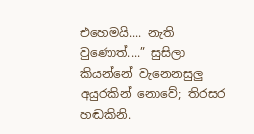එහෙමයි.... නැති වුණොත්....” සුසිලා කියන්නේ වැනෙනසුලු අයුරකින් නොවේ; තිරසර හඬකිනි.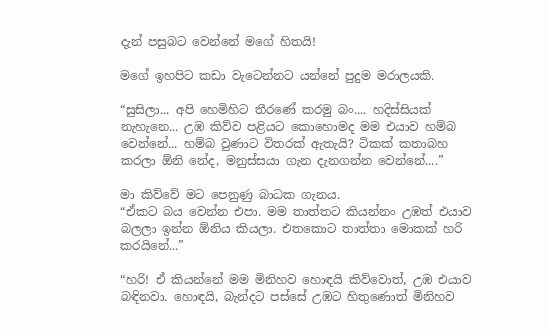දැන් පසුබට වෙන්නේ මගේ හිතයි!

මගේ ඉහපිට කඩා වැටෙන්නට යන්නේ පුදුම මරාලයකි.

“සුසිලා... අපි හෙමිහිට තීරණේ කරමු බං.... හදිස්සියක් නැහැනෙ... උඹ කිව්ව පළියට කොහොමද මම එයාව හම්බ වෙන්නේ... හම්බ වුණාට විතරක් ඇතැයි? ටිකක් කතාබහ කරලා ඕනි නේද, මනුස්සයා ගැන දැනගන්න වෙන්නේ....”

මා කිව්වේ මට පෙනුණු බාධක ගැනය.
“ඒකට බය වෙන්න එපා. මම තාත්තට කියන්නං උඹත් එයාව බලලා ඉන්න ඕනිය කියලා. එතකොට තාත්තා මොකක් හරි කරයිනේ...”

“හරි! ඒ කියන්නේ මම මිනිහව හොඳයි කිව්වොත්, උඹ එයාව බඳිනවා. හොඳයි, බැන්දට පස්සේ උඹට හිතුණොත් මිනිහව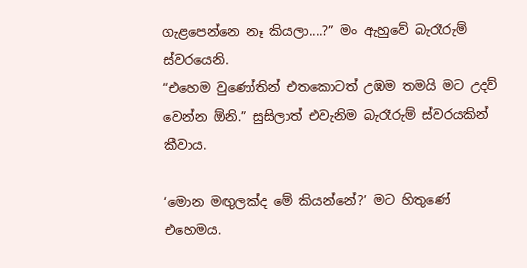ගැළපෙන්නෙ නෑ කියලා....?” මං ඇහුවේ බැරෑරුම් ස්වරයෙනි.
“එහෙම වුණෝතින් එතකොටත් උඹම තමයි මට උදව් වෙන්න ඕනි.” සුසිලාත් එවැනිම බැරෑරුම් ස්වරයකින් කීවාය.

‘මොන මඟුලක්ද මේ කියන්නේ?’ මට හිතුණේ එහෙමය.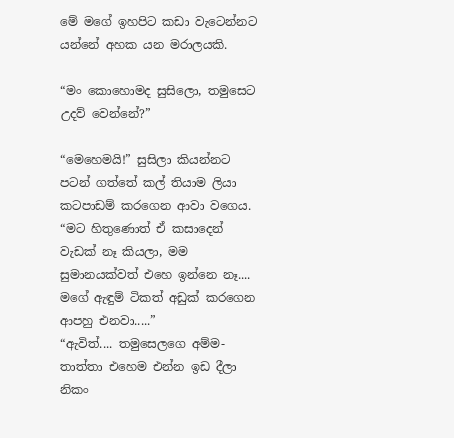මේ මගේ ඉහපිට කඩා වැටෙන්නට යන්නේ අහක යන මරාලයකි.

“මං කොහොමද සුසිලො, තමුසෙට උදව් වෙන්නේ?”

“මෙහෙමයි!” සුසිලා කියන්නට පටන් ගත්තේ කල් තියාම ලියා කටපාඩම් කරගෙන ආවා වගෙය. “මට හිතුණොත් ඒ කසාදෙන් වැඩක් නෑ කියලා, මම සුමානයක්වත් එහෙ ඉන්නෙ නෑ.... මගේ ඇඳුම් ටිකත් අඩුක් කරගෙන ආපහු එනවා.....”
“ඇවිත්.... තමුසෙලගෙ අම්ම-තාත්තා එහෙම එන්න ඉඩ දීලා නිකං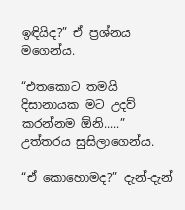ඉඳියිද?” ඒ ප්‍රශ්නය මගෙන්ය.

“එතකොට තමයි දිසානායක මට උදව් කරන්නම ඕනි.....” උත්තරය සුසිලාගෙන්ය.

“ඒ කොහොමද?” දැන්-දැන්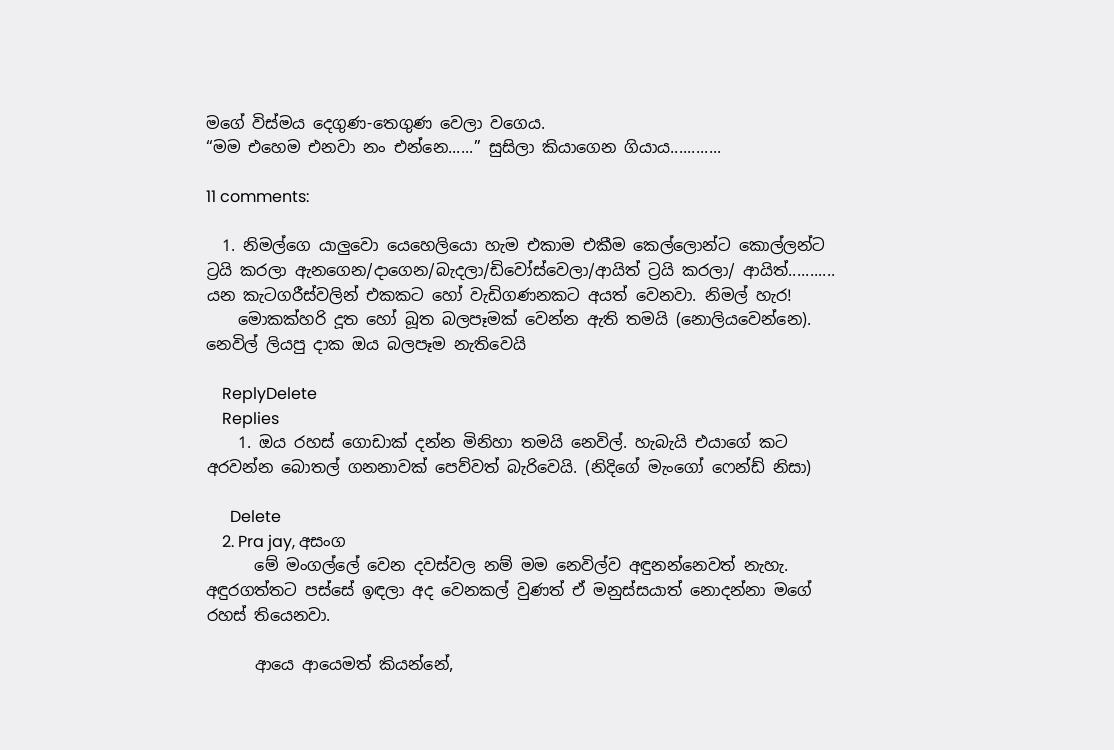මගේ විස්මය දෙගුණ-තෙගුණ වෙලා වගෙය.
“මම එහෙම එනවා නං එන්නෙ......” සුසිලා කියාගෙන ගියාය............

11 comments:

  1. නිමල්ගෙ යාලුවො යෙහෙලියො හැම එකාම එකීම කෙල්ලොන්ට කොල්ලන්‍ට ට්‍රයි කරලා ඇනගෙන/දාගෙන/බැදලා/ඩිවෝස්වෙලා/ආයිත් ට්‍රයි කරලා/ ආයිත්........... යන කැටගරීස්වලින් එකකට හෝ වැඩිගණනකට අයත් වෙනවා. නිමල් හැර!
    මොකක්හරි දූත හෝ බූත බලපෑමක් වෙන්න ඇති තමයි (නොලියවෙන්නෙ). නෙවිල් ලියපු දාක ඔය බලපෑම නැතිවෙයි

    ReplyDelete
    Replies
    1. ඔය රහස් ගොඩාක් දන්න මිනිහා තමයි නෙවිල්. හැබැයි එයාගේ කට අරවන්න බොතල් ගනනාවක් පෙව්වත් බැරිවෙයි. (නිදිගේ මැංගෝ ෆෙන්ඩ් නිසා)

      Delete
    2. Pra jay, අසංග
      මේ මංගල්ලේ වෙන දවස්වල නම් මම නෙවිල්ව අඳුනන්නෙවත් නැහැ. අඳුරගත්තට පස්සේ ඉඳලා අද වෙනකල් වුණත් ඒ මනුස්සයාත් නොදන්නා මගේ රහස් තියෙනවා.

      ආයෙ ආයෙමත් කියන්නේ,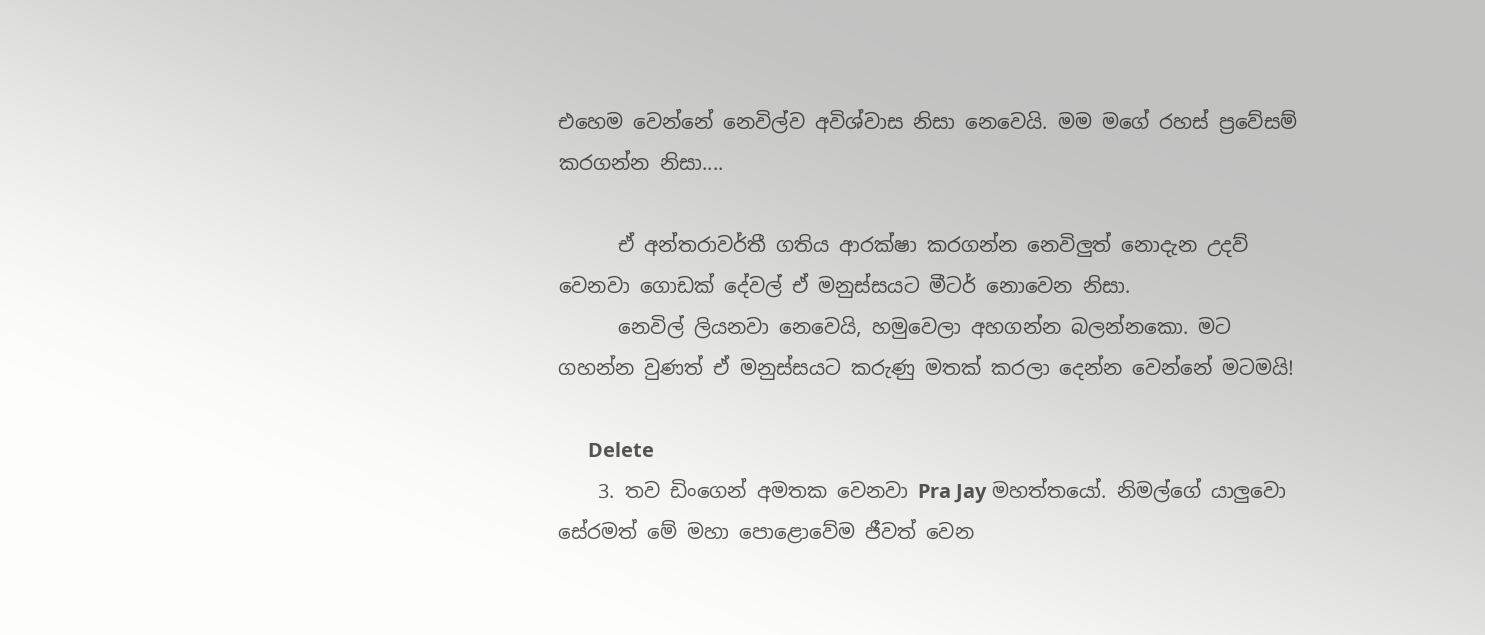එහෙම වෙන්නේ නෙවිල්ව අවිශ්වාස නිසා නෙවෙයි. මම මගේ රහස් ප්‍රවේසම් කරගන්න නිසා....

      ඒ අන්තරාවර්තී ගතිය ආරක්ෂා කරගන්න නෙවිලුත් නොදැන උදව් වෙනවා ගොඩක් දේවල් ඒ මනුස්සයට මීටර් නොවෙන නිසා.
      නෙවිල් ලියනවා නෙවෙයි, හමුවෙලා අහගන්න බලන්නකො. මට ගහන්න වුණත් ඒ මනුස්සයට කරුණු මතක් කරලා දෙන්න වෙන්නේ මටමයි!

      Delete
    3. තව ඩිංගෙන් අමතක වෙනවා Pra Jay මහත්තයෝ. නිමල්ගේ යාලුවො සේරමත් මේ මහා පොළොවේම ජීවත් වෙන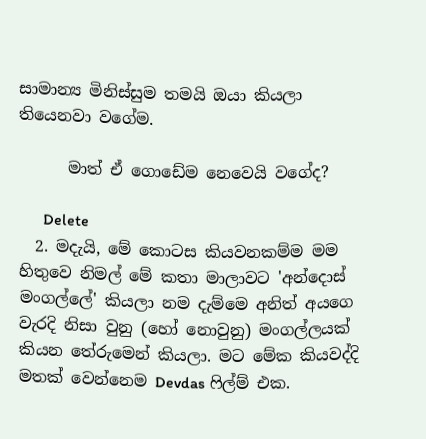සාමාන්‍ය මිනිස්සුම තමයි ඔයා කියලා තියෙනවා වගේම.

      මාත් ඒ ගොඩේම නෙවෙයි වගේද?

      Delete
  2. මදැයි, මේ කොටස කියවනකම්ම මම හිතුවෙ නිමල් මේ කතා මාලාවට 'අන්දොස් මංගල්ලේ' කියලා නම දැම්මෙ අනිත් අයගෙ වැරදි නිසා වුනු (හෝ නොවුනු) මංගල්ලයක් කියන තේරුමෙන් කියලා. මට මේක කියවද්දි මතක් වෙන්නෙම Devdas ෆිල්ම් එක.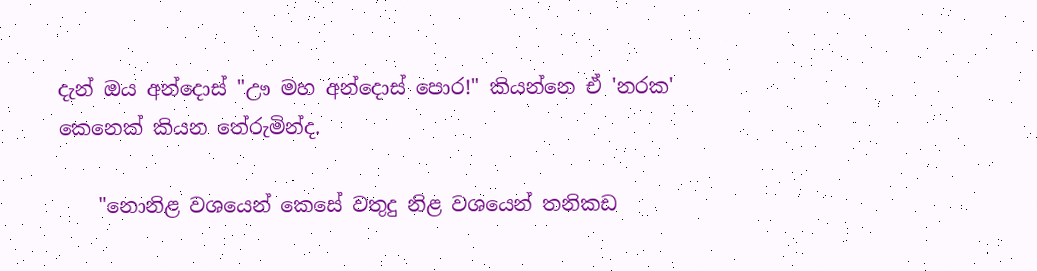දැන් ඔය අන්දොස් "ඌ මහ අන්දොස් පොර!" කියන්නෙ ඒ 'නරක' කෙනෙක් කියන තේරුමින්ද.

    "නොනිළ වශයෙන් කෙසේ වතුදු නිළ වශයෙන් තනිකඩ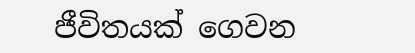ජීවිතයක් ගෙවන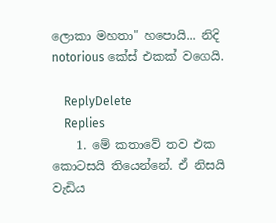ලොකා මහතා" හපොයි... නිදි notorious කේස් එකක් වගෙයි.

    ReplyDelete
    Replies
    1. මේ කතාවේ තව එක කොටසයි තියෙන්නේ. ඒ නිසයි වැඩිය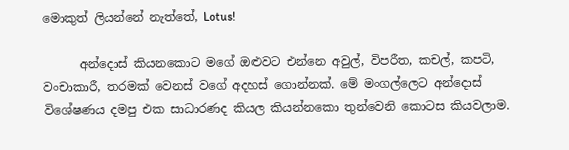මොකුත් ලියන්නේ නැත්තේ, Lotus!

      අන්දොස් කියනකොට මගේ ඔළුවට එන්නෙ අවුල්, විපරීත, කචල්, කපටි, වංචාකාරී, තරමක් වෙනස් වගේ අදහස් ගොන්නක්. මේ මංගල්ලෙට අන්දොස් විශේෂණය දමපු එක සාධාරණද කියල කියන්නකො තුන්වෙනි කොටස කියවලාම.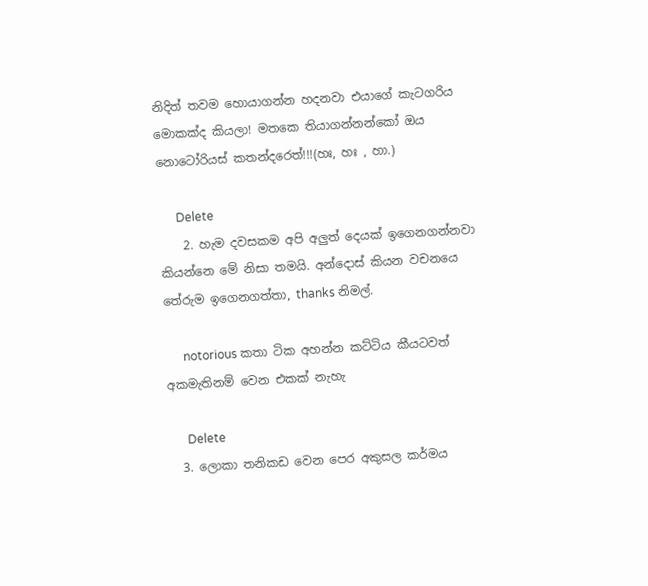නිදිත් තවම හොයාගන්න හදනවා එයාගේ කැටගරිය මොකක්ද කියලා! මතකෙ තියාගන්නන්කෝ ඔය නොටෝරියස් කතන්දරෙත්!!!(හඃ, හඃ , හා.)

      Delete
    2. හැම දවසකම අපි අලුත් දෙයක් ඉගෙනගන්නවා කියන්නෙ මේ නිසා තමයි. අන්දොස් කියන වචනයෙ තේරුම ඉගෙනගත්තා, thanks නිමල්.

      notorious කතා ටික අහන්න කට්ටිය කීයටවත් අකමැතිනම් වෙන එකක් නැහැ

      Delete
  3. ලොකා තනිකඩ වෙන පෙර අකුසල කර්මය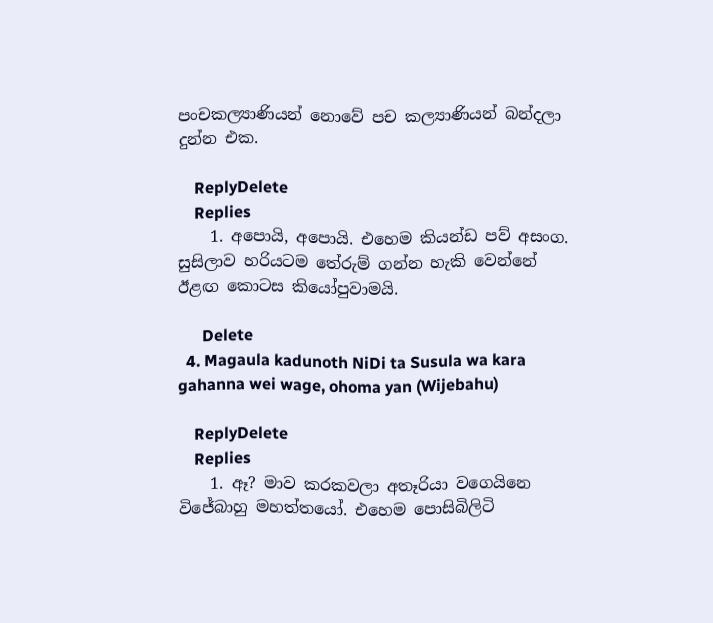පංචකල්‍යාණියන් නොවේ පච කල්‍යාණියන් බන්දලා දුන්න එක.

    ReplyDelete
    Replies
    1. අපොයි, අපොයි. එහෙම කියන්ඩ පව් අසංග. සුසිලාව හරියටම තේරුම් ගන්න හැකි වෙන්නේ ඊළඟ කොටස කියෝපුවාමයි.

      Delete
  4. Magaula kadunoth NiDi ta Susula wa kara gahanna wei wage, ohoma yan (Wijebahu)

    ReplyDelete
    Replies
    1. ඈ? මාව කරකවලා අතෑරියා වගෙයිනෙ විජේබාහු මහත්තයෝ. එහෙම පොසිබිලිටි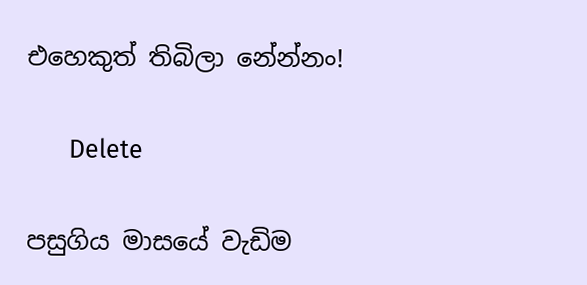එහෙකුත් තිබිලා නේන්නං!

      Delete

පසුගිය මාසයේ වැඩිම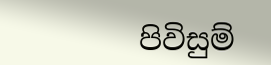පිවිසුම්